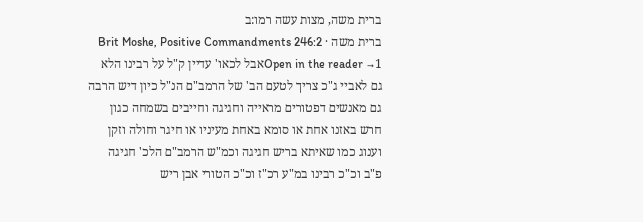ברית משה, מצות עשה רמו:ב
ברית משה · Brit Moshe, Positive Commandments 246:2
Open in the reader →1אבל לכאו' עדיין ק"ל על רבינו הלא גם לאביי ג"כ צריך לטעם הב' של הרמב"ם הנ"ל כיון דיש הרבה גם מאנשים דפטורים מראייה וחגיגה וחייבים בשמחה כגון חרש באזנו אחת או סומא באחת מעיניו או חיגר וחולה וזקן וענוג כמו שאיתא בריש חגיגה וכמ"ש הרמב"ם הלכ' חגיגה פ"ב וכ"כ רבינו במ"ע רכ"ז וכ"כ הטורי אבן ריש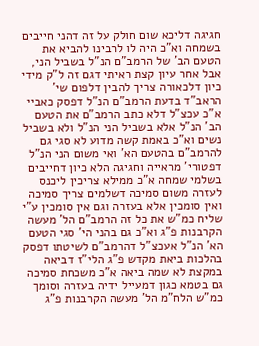חגיגה דליכא שום חולק על זה דהני חייבים בשמחה וא"כ היה לו לרבינו להביא את הטעם הב' של הרמב"ם הנ"ל בשביל הני, אבל אחר עיון קצת ראיתי דגם זה ל"ק מידי כיון דלכאורה צריך להבין דלפום שי' הראב"ד בדעת הרמב"ם הנ"ל דפסק כאביי א"כ עכצ"ל דלא כתב הרמב"ם את הטעם הב' הנ"ל אלא בשביל הני הנ"ל ולא בשביל נשים וא"כ באמת קשה מדוע לא סגי גם להרמב"ם בהטעם הא' ואי משום הני הנ"ל דפטורי' מראייה וחגיגה הלא כיון דחייבים בשלמי שמחה א"כ ממילא צריכין ליכנס לעזרה משום סמיכה דשלמים צריך סמיכה ואין סומכין אלא בעזרה וגם אין סומכין ע"י שליח כמ"ש את כל זה הרמב"ם הל' מעשה הקרבנות פ"ג וא"כ גם בהני הי' סגי הטעם הא' הנ"ל אעכצ"ל דהרמב"ם לשיטתו דפסק בהלכות ביאת מקדש פ"ג הלי"ז דביאה במקצת לא שמה ביאה א"כ משכחת סמיכה גם בטמא כגון דמעייל ידיה בעזרה וסומך כמ"ש הלח"מ הל' מעשה הקרבנות פ"ג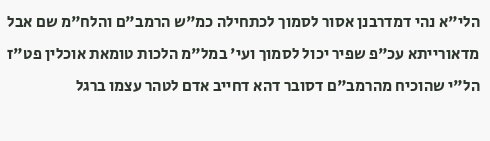הלי"א נהי דמדרבנן אסור לסמוך לכתחילה כמ"ש הרמב"ם והלח"מ שם אבל מדאורייתא עכ"פ שפיר יכול לסמוך ועי' במל"מ הלכות טומאת אוכלין פט"ז הל"י שהוכיח מהרמב"ם דסובר דהא דחייב אדם לטהר עצמו ברגל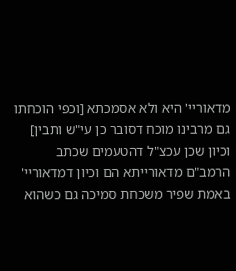מדאוריי' היא ולא אסמכתא [וכפי הוכחתו גם מרבינו מוכח דסובר כן עי"ש ותבין] וכיון שכן עכצ"ל דהטעמים שכתב הרמב"ם מדאורייתא הם וכיון דמדאוריי' באמת שפיר משכחת סמיכה גם כשהוא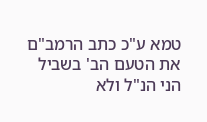טמא ע"כ כתב הרמב"ם את הטעם הב' בשביל הני הנ"ל ולא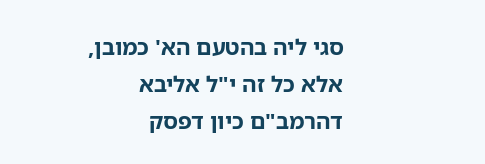סגי ליה בהטעם הא' כמובן, אלא כל זה י"ל אליבא דהרמב"ם כיון דפסק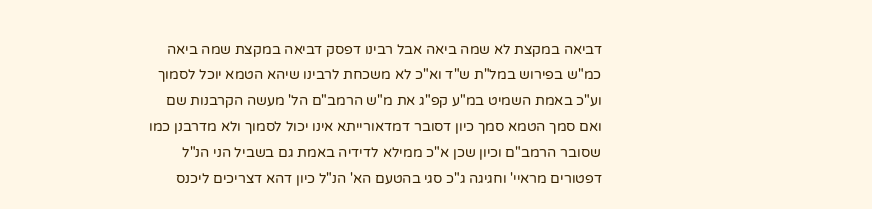דביאה במקצת לא שמה ביאה אבל רבינו דפסק דביאה במקצת שמה ביאה כמ"ש בפירוש במל"ת ש"ד וא"כ לא משכחת לרבינו שיהא הטמא יוכל לסמוך וע"כ באמת השמיט במ"ע קפ"ג את מ"ש הרמב"ם הל' מעשה הקרבנות שם ואם סמך הטמא סמך כיון דסובר דמדאורייתא אינו יכול לסמוך ולא מדרבנן כמו שסובר הרמב"ם וכיון שכן א"כ ממילא לדידיה באמת גם בשביל הני הנ"ל דפטורים מראיי' וחגיגה ג"כ סגי בהטעם הא' הנ"ל כיון דהא דצריכים ליכנס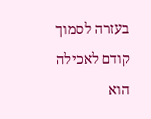בעזרה לסמוך קודם לאכילה הוא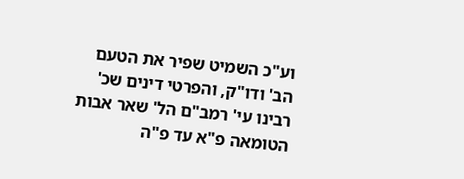וע"כ השמיט שפיר את הטעם הב' ודו"ק, והפרטי דינים שכ' רבינו עי' רמב"ם הל' שאר אבות הטומאה פ"א עד פ"ה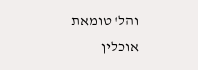והל' טומאת אוכלין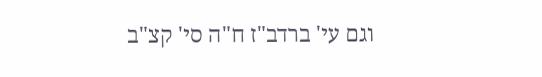וגם עי' ברדב"ז ח"ה סי' קצ"ב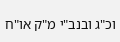וכ"ג ובנב"י מ"ק או"ח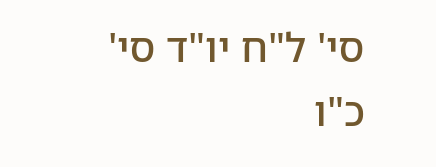סי' ל"ח יו"ד סי' כ"ו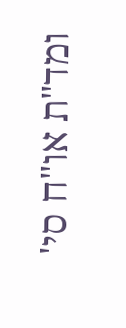ומד"ת או"ח סי'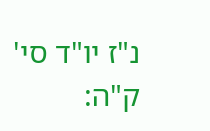נ"ז יו"ד סי' ק"ה: